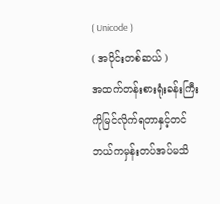( Unicode )
( အပိုင်းတစ်ဆယ် )
အထက်တန်းစားရုံးခန်းကြီးကိုမြင်လိုက်ရတာနှင့်တင် ဘယ်ကမှန်းတပ်အပ်မသိ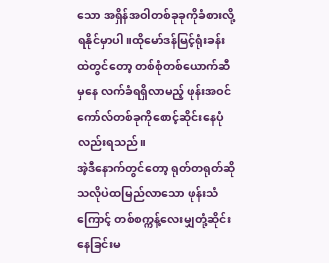သော အရှိန်အဝါတစ်ခုခုကိုခံစားလို့ရနိုင်မှာပါ။ထိုမော်ဒန်မြင့်ရုံးခန်းထဲတွင်တော့ တစ်စုံတစ်ယောက်ဆီမှနေ လက်ခံရရှိလာမည့် ဖုန်းအဝင်ကော်လ်တစ်ခုကိုစောင့်ဆိုင်းနေပုံလည်းရသည်။
အဲ့ဒီနောက်တွင်တော့ ရုတ်တရုတ်ဆိုသလိုပဲထမြည်လာသော ဖုန်းသံကြောင့် တစ်စက္ကန့်လေးမျှတုံ့ဆိုင်းနေခြင်းမ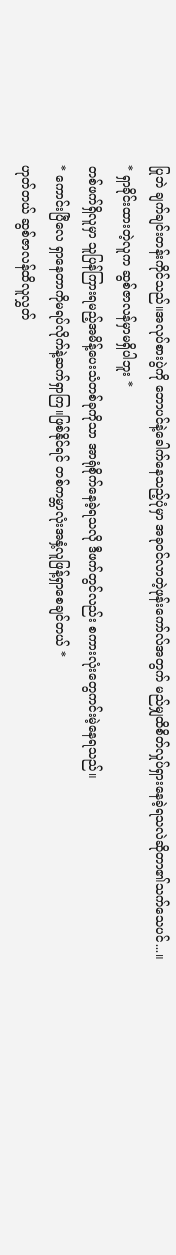ပြုဘဲ ချက်ချင်းတန်းကိုင်သည်။အလုပ်စားပွဲကို ဘောပင်နဲ့ခေါက်နေသည့်ပုံမှာ အခုဝင်လာတဲ့ဖုန်းကော်လ်အတွက် မည်မျှထိစိတ်လှုပ်ရှားနေခဲ့ရသလဲဆိုတာ၏သက်သေပင်...။
* ရှာခိုင်းထားတဲ့လူက ဆွစ်ဇာလန်မှာမရှိပါဘူး *
တစ်ဖက်ရှိလူမှာ သူပြန်ကြားရမည့်အမိန့်ပေးသံတစ်ခုကိုသာ အာရုံစိုက်နေခဲ့ရသလို ဒီဖက်တွင်လည်း စကားလုံးတွေကင်းမဲ့နေရသည်။
* ကောင်းပြီလေ ရှာနေတာကိုမရပ်လိုက်နဲ့ဆက်ရှာကြ။ဖြစ်နိုင်ရင် တစ်ကမ္ဘာလုံးအနှံ့လူဖြန့်ရှာစေချင်တယ် *
ဟုတ်တယ် ဆွစ်ဇာလန်ထိလူလွှတ်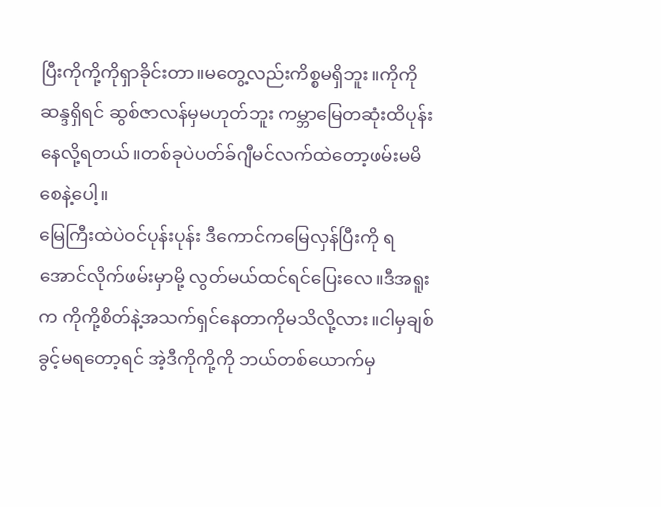ပြီးကိုကို့ကိုရှာခိုင်းတာ။မတွေ့လည်းကိစ္စမရှိဘူး။ကိုကိုဆန္ဒရှိရင် ဆွစ်ဇာလန်မှမဟုတ်ဘူး ကမ္ဘာမြေတဆုံးထိပုန်းနေလို့ရတယ်။တစ်ခုပဲပတ်ခ်ဂျီမင်လက်ထဲတော့ဖမ်းမမိစေနဲ့ပေါ့။
မြေကြီးထဲပဲဝင်ပုန်းပုန်း ဒီကောင်ကမြေလှန်ပြီးကို ရအောင်လိုက်ဖမ်းမှာမို့ လွတ်မယ်ထင်ရင်ပြေးလေ။ဒီအရူးက ကိုကို့စိတ်နဲ့အသက်ရှင်နေတာကိုမသိလို့လား။ငါမှချစ်ခွင့်မရတော့ရင် အဲ့ဒီကိုကို့ကို ဘယ်တစ်ယောက်မှ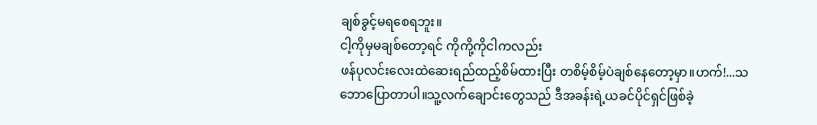ချစ်ခွင့်မရစေရဘူး။
ငါ့ကိုမှမချစ်တော့ရင် ကိုကို့ကိုငါကလည်း
ဖန်ပုလင်းလေးထဲဆေးရည်ထည့်စိမ်ထားပြီး တစိမ့်စိမ့်ပဲချစ်နေတော့မှာ။ဟက်!...သဘောပြောတာပါ။သူ့လက်ချောင်းတွေသည် ဒီအခန်းရဲ့ယခင်ပိုင်ရှင်ဖြစ်ခဲ့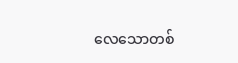လေသောတစ်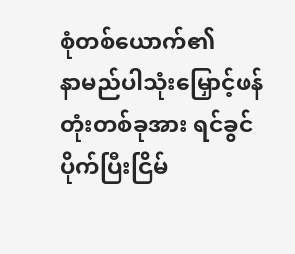စုံတစ်ယောက်၏
နာမည်ပါသုံးမြှောင့်ဖန်တုံးတစ်ခုအား ရင်ခွင်ပိုက်ပြီးငြိမ်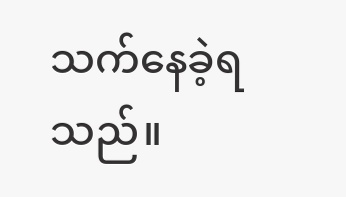သက်နေခဲ့ရသည်။